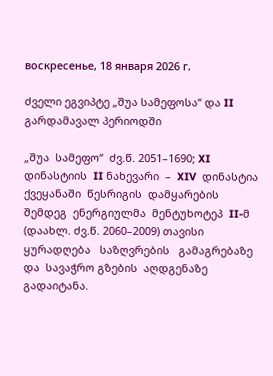воскресенье, 18 января 2026 г.

ძველი ეგვიპტე „შუა სამეფოსა“ და II გარდამავალ პერიოდში

„შუა  სამეფო“  ძვ.წ. 2051–1690; XI   დინასტიის  II ნახევარი  –  XIV  დინასტია
ქვეყანაში  წესრიგის  დამყარების  შემდეგ  ენერგიულმა  მენტუხოტეპ  II-მ (დაახლ. ძვ.წ. 2060–2009) თავისი  ყურადღება   საზღვრების   გამაგრებაზე  და  სავაჭრო გზების  აღდგენაზე  გადაიტანა.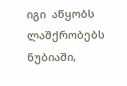იგი  აწყობს  ლაშქრობებს ნუბიაში,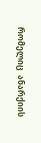რომელიც  ანარქიის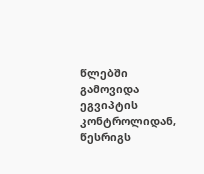წლებში  გამოვიდა  ეგვიპტის კონტროლიდან,  წესრიგს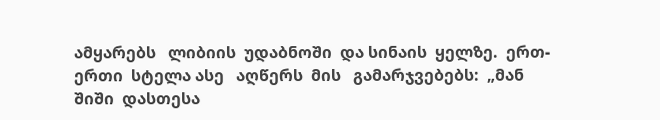ამყარებს   ლიბიის  უდაბნოში  და სინაის  ყელზე.  ერთ-ერთი  სტელა ასე   აღწერს  მის   გამარჯვებებს:  „მან  შიში  დასთესა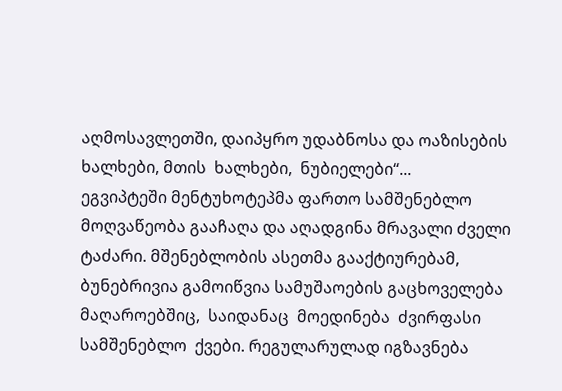აღმოსავლეთში, დაიპყრო უდაბნოსა და ოაზისების  ხალხები, მთის  ხალხები,  ნუბიელები“...
ეგვიპტეში მენტუხოტეპმა ფართო სამშენებლო მოღვაწეობა გააჩაღა და აღადგინა მრავალი ძველი ტაძარი. მშენებლობის ასეთმა გააქტიურებამ, ბუნებრივია გამოიწვია სამუშაოების გაცხოველება მაღაროებშიც,  საიდანაც  მოედინება  ძვირფასი  სამშენებლო  ქვები. რეგულარულად იგზავნება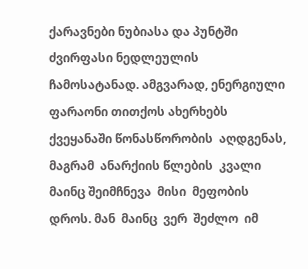ქარავნები ნუბიასა და პუნტში  ძვირფასი ნედლეულის ჩამოსატანად. ამგვარად, ენერგიული ფარაონი თითქოს ახერხებს ქვეყანაში წონასწორობის  აღდგენას, მაგრამ  ანარქიის წლების  კვალი  მაინც შეიმჩნევა  მისი  მეფობის  დროს. მან  მაინც  ვერ  შეძლო  იმ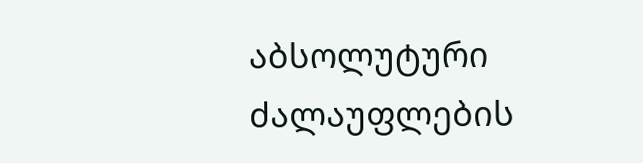აბსოლუტური  ძალაუფლების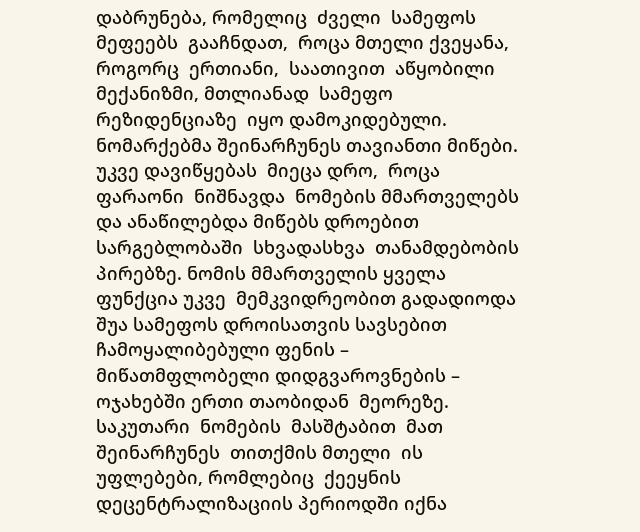დაბრუნება, რომელიც  ძველი  სამეფოს  მეფეებს  გააჩნდათ,  როცა მთელი ქვეყანა, როგორც  ერთიანი,  საათივით  აწყობილი  მექანიზმი, მთლიანად  სამეფო  რეზიდენციაზე  იყო დამოკიდებული. ნომარქებმა შეინარჩუნეს თავიანთი მიწები. უკვე დავიწყებას  მიეცა დრო,  როცა  ფარაონი  ნიშნავდა  ნომების მმართველებს და ანაწილებდა მიწებს დროებით სარგებლობაში  სხვადასხვა  თანამდებობის  პირებზე. ნომის მმართველის ყველა ფუნქცია უკვე  მემკვიდრეობით გადადიოდა შუა სამეფოს დროისათვის სავსებით ჩამოყალიბებული ფენის – მიწათმფლობელი დიდგვაროვნების – ოჯახებში ერთი თაობიდან  მეორეზე. საკუთარი  ნომების  მასშტაბით  მათ  შეინარჩუნეს  თითქმის მთელი  ის  უფლებები, რომლებიც  ქეეყნის დეცენტრალიზაციის პერიოდში იქნა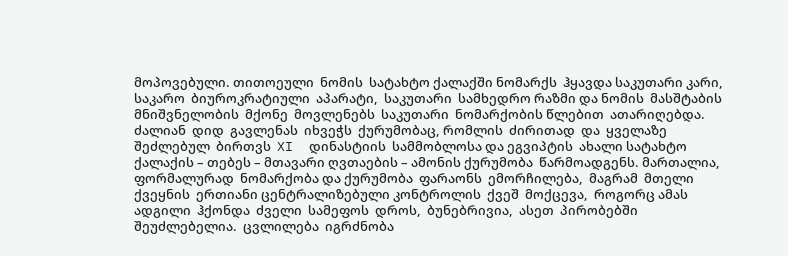მოპოვებული. თითოეული  ნომის  სატახტო ქალაქში ნომარქს  ჰყავდა საკუთარი კარი,  საკარო  ბიუროკრატიული  აპარატი,  საკუთარი  სამხედრო რაზმი და ნომის  მასშტაბის  მნიშვნელობის  მქონე  მოვლენებს  საკუთარი  ნომარქობის წლებით  ათარიღებდა.
ძალიან  დიდ  გავლენას  იხვეჭს  ქურუმობაც, რომლის  ძირითად  და  ყველაზე  შეძლებულ  ბირთვს  XI  დინასტიის  სამმობლოსა და ეგვიპტის  ახალი სატახტო ქალაქის – თებეს – მთავარი ღვთაების – ამონის ქურუმობა  წარმოადგენს. მართალია,  ფორმალურად  ნომარქობა და ქურუმობა  ფარაონს  ემორჩილება,  მაგრამ  მთელი  ქვეყნის  ერთიანი ცენტრალიზებული კონტროლის  ქვეშ  მოქცევა,  როგორც ამას  ადგილი  ჰქონდა  ძველი  სამეფოს  დროს,  ბუნებრივია,  ასეთ  პირობებში  შეუძლებელია.  ცვლილება  იგრძნობა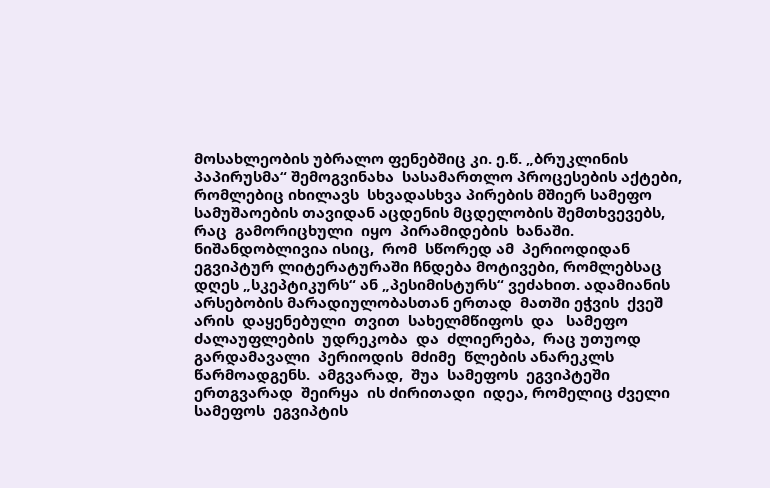მოსახლეობის უბრალო ფენებშიც კი. ე.წ. „ბრუკლინის პაპირუსმა“ შემოგვინახა  სასამართლო პროცესების აქტები,  რომლებიც იხილავს  სხვადასხვა პირების მშიერ სამეფო სამუშაოების თავიდან აცდენის მცდელობის შემთხვევებს, რაც  გამორიცხული  იყო  პირამიდების  ხანაში. ნიშანდობლივია ისიც,  რომ  სწორედ ამ  პერიოდიდან ეგვიპტურ ლიტერატურაში ჩნდება მოტივები, რომლებსაც დღეს „სკეპტიკურს“ ან „პესიმისტურს“ ვეძახით. ადამიანის  არსებობის მარადიულობასთან ერთად  მათში ეჭვის  ქვეშ  არის  დაყენებული  თვით  სახელმწიფოს  და   სამეფო  ძალაუფლების  უდრეკობა  და  ძლიერება,  რაც უთუოდ  გარდამავალი  პერიოდის  მძიმე  წლების ანარეკლს  წარმოადგენს.  ამგვარად,  შუა  სამეფოს  ეგვიპტეში  ერთგვარად  შეირყა  ის ძირითადი  იდეა, რომელიც ძველი  სამეფოს  ეგვიპტის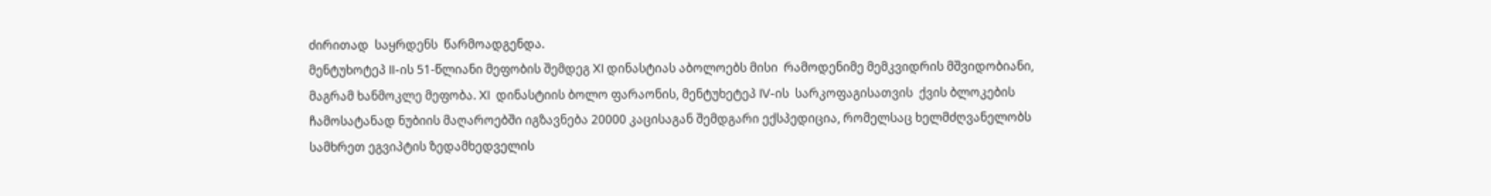ძირითად  საყრდენს  წარმოადგენდა.
მენტუხოტეპ II-ის 51-წლიანი მეფობის შემდეგ XI დინასტიას აბოლოებს მისი  რამოდენიმე მემკვიდრის მშვიდობიანი, მაგრამ ხანმოკლე მეფობა. XI  დინასტიის ბოლო ფარაონის, მენტუხეტეპ IV-ის  სარკოფაგისათვის  ქვის ბლოკების ჩამოსატანად ნუბიის მაღაროებში იგზავნება 20000 კაცისაგან შემდგარი ექსპედიცია, რომელსაც ხელმძღვანელობს სამხრეთ ეგვიპტის ზედამხედველის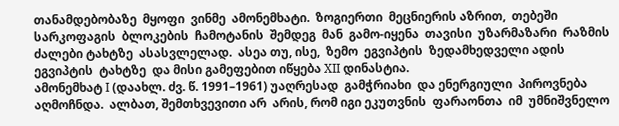თანამდებობაზე  მყოფი  ვინმე  ამონემხატი.  ზოგიერთი  მეცნიერის აზრით,  თებეში  სარკოფაგის  ბლოკების  ჩამოტანის  შემდეგ  მან  გამო-იყენა  თავისი  უზარმაზარი  რაზმის ძალები ტახტზე  ასასვლელად.  ასეა თუ, ისე,  ზემო  ეგვიპტის  ზედამხედველი ადის ეგვიპტის  ტახტზე  და მისი გამეფებით იწყება XII დინასტია.
ამონემხატ I (დაახლ. ძვ. წ. 1991–1961) უაღრესად  გამჭრიახი  და ენერგიული  პიროვნება  აღმოჩნდა.  ალბათ, შემთხვევითი არ  არის, რომ იგი ეკუთვნის  ფარაონთა  იმ  უმნიშვნელო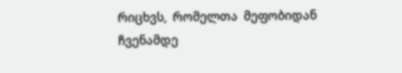რიცხვს,  რომელთა  მეფობიდან ჩვენამდე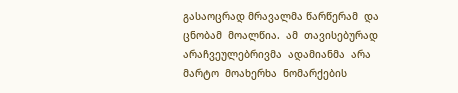გასაოცრად მრავალმა წარწერამ  და  ცნობამ  მოალწია.  ამ  თავისებურად არაჩვეულებრივმა  ადამიანმა  არა  მარტო  მოახერხა  ნომარქების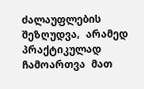ძალაუფლების  შეზღუდვა,  არამედ  პრაქტიკულად  ჩამოართვა  მათ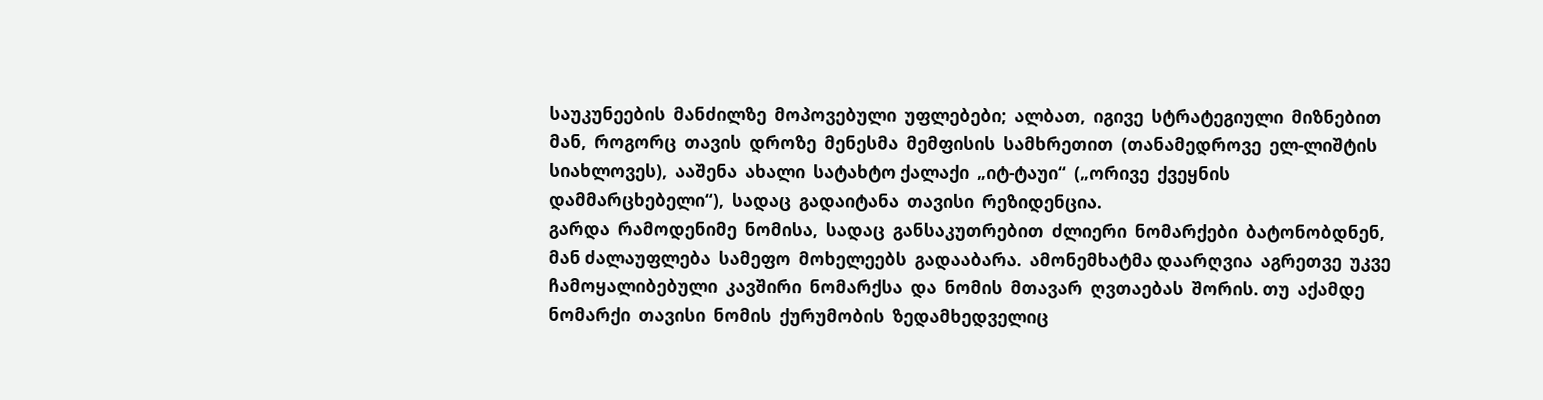საუკუნეების  მანძილზე  მოპოვებული  უფლებები;  ალბათ,  იგივე  სტრატეგიული  მიზნებით  მან,  როგორც  თავის  დროზე  მენესმა  მემფისის  სამხრეთით  (თანამედროვე  ელ-ლიშტის  სიახლოვეს),  ააშენა  ახალი  სატახტო ქალაქი  „იტ-ტაუი“  („ორივე  ქვეყნის  დამმარცხებელი“),  სადაც  გადაიტანა  თავისი  რეზიდენცია.
გარდა  რამოდენიმე  ნომისა,  სადაც  განსაკუთრებით  ძლიერი  ნომარქები  ბატონობდნენ,  მან ძალაუფლება  სამეფო  მოხელეებს  გადააბარა.  ამონემხატმა დაარღვია  აგრეთვე  უკვე ჩამოყალიბებული  კავშირი  ნომარქსა  და  ნომის  მთავარ  ღვთაებას  შორის. თუ  აქამდე  ნომარქი  თავისი  ნომის  ქურუმობის  ზედამხედველიც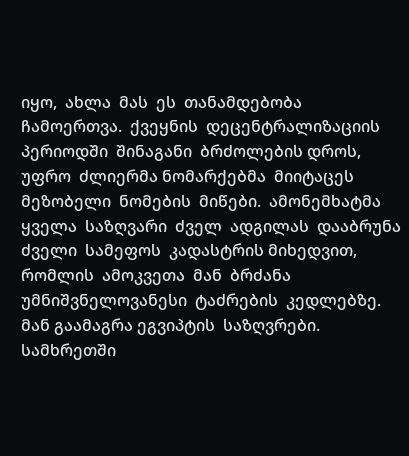იყო,  ახლა  მას  ეს  თანამდებობა  ჩამოერთვა.  ქვეყნის  დეცენტრალიზაციის  პერიოდში  შინაგანი  ბრძოლების დროს,  უფრო  ძლიერმა ნომარქებმა  მიიტაცეს  მეზობელი  ნომების  მიწები.  ამონემხატმა  ყველა  საზღვარი  ძველ  ადგილას  დააბრუნა  ძველი  სამეფოს  კადასტრის მიხედვით,  რომლის  ამოკვეთა  მან  ბრძანა  უმნიშვნელოვანესი  ტაძრების  კედლებზე.
მან გაამაგრა ეგვიპტის  საზღვრები.  სამხრეთში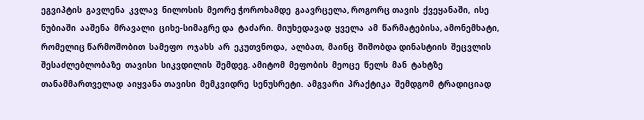ეგვიპტის  გავლენა  კვლავ  ნილოსის  მეორე ჭოროხამდე  გაავრცელა, როგორც თავის  ქვეყანაში,  ისე  ნუბიაში  ააშენა  მრავალი  ციხე-სიმაგრე და  ტაძარი.  მიუხედავად  ყველა  ამ  წარმატებისა, ამონემხატი, რომელიც წარმოშობით  სამეფო  ოჯახს  არ  ეკუთვნოდა,  ალბათ,  მაინც  შიშობდა დინასტიის  შეცვლის  შესაძლებლობაზე  თავისი  სიკვდილის  შემდეგ. ამიტომ  მეფობის  მეოცე  წელს  მან  ტახტზე  თანამმართველად  აიყვანა თავისი  მემკვიდრე  სენუსრეტი.  ამგვარი  პრაქტიკა  შემდგომ  ტრადიციად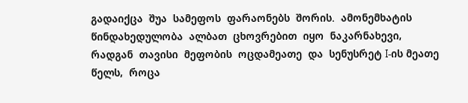გადაიქცა  შუა  სამეფოს  ფარაონებს  შორის.  ამონემხატის  წინდახედულობა  ალბათ  ცხოვრებით  იყო  ნაკარნახევი,  რადგან  თავისი  მეფობის  ოცდამეათე  და  სენუსრეტ I-ის მეათე  წელს,  როცა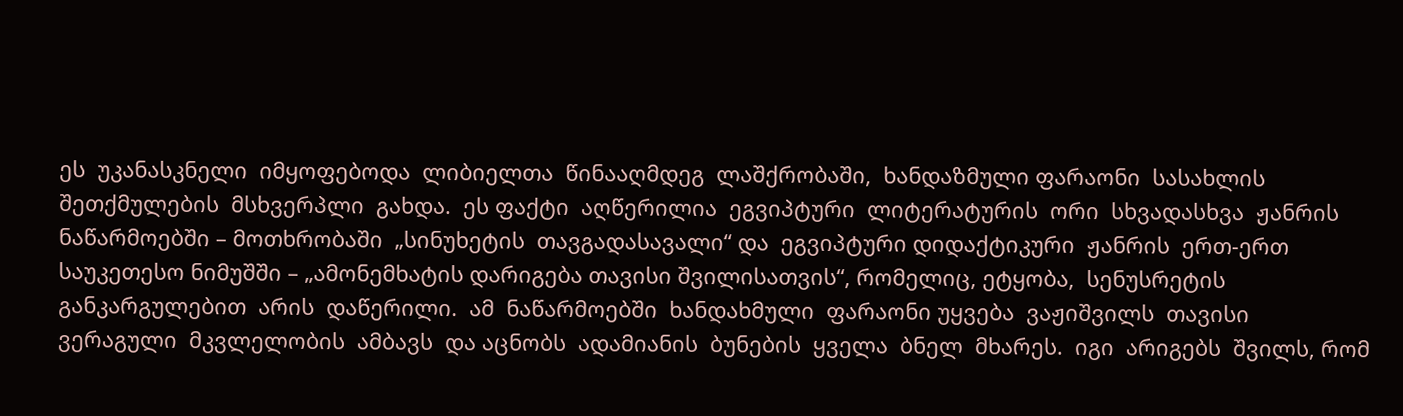ეს  უკანასკნელი  იმყოფებოდა  ლიბიელთა  წინააღმდეგ  ლაშქრობაში,  ხანდაზმული ფარაონი  სასახლის  შეთქმულების  მსხვერპლი  გახდა.  ეს ფაქტი  აღწერილია  ეგვიპტური  ლიტერატურის  ორი  სხვადასხვა  ჟანრის  ნაწარმოებში – მოთხრობაში  „სინუხეტის  თავგადასავალი“ და  ეგვიპტური დიდაქტიკური  ჟანრის  ერთ-ერთ საუკეთესო ნიმუშში – „ამონემხატის დარიგება თავისი შვილისათვის“, რომელიც, ეტყობა,  სენუსრეტის  განკარგულებით  არის  დაწერილი.  ამ  ნაწარმოებში  ხანდახმული  ფარაონი უყვება  ვაჟიშვილს  თავისი  ვერაგული  მკვლელობის  ამბავს  და აცნობს  ადამიანის  ბუნების  ყველა  ბნელ  მხარეს.  იგი  არიგებს  შვილს, რომ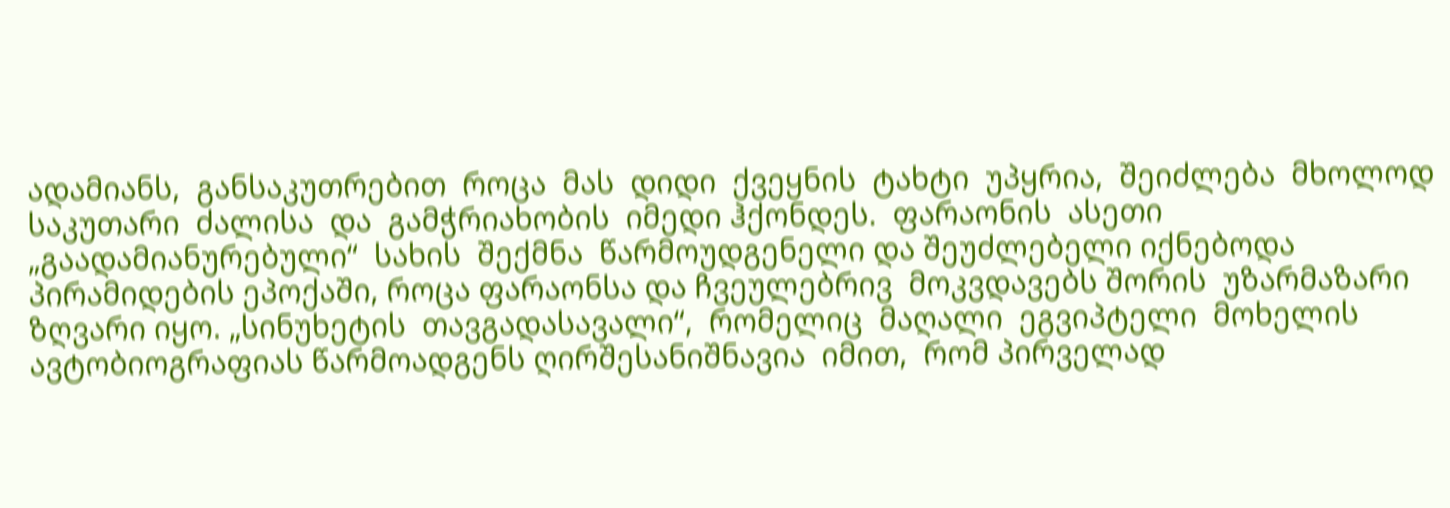ადამიანს,  განსაკუთრებით  როცა  მას  დიდი  ქვეყნის  ტახტი  უპყრია,  შეიძლება  მხოლოდ  საკუთარი  ძალისა  და  გამჭრიახობის  იმედი ჰქონდეს.  ფარაონის  ასეთი  „გაადამიანურებული“  სახის  შექმნა  წარმოუდგენელი და შეუძლებელი იქნებოდა პირამიდების ეპოქაში, როცა ფარაონსა და ჩვეულებრივ  მოკვდავებს შორის  უზარმაზარი ზღვარი იყო. „სინუხეტის  თავგადასავალი“,  რომელიც  მაღალი  ეგვიპტელი  მოხელის ავტობიოგრაფიას წარმოადგენს ღირშესანიშნავია  იმით,  რომ პირველად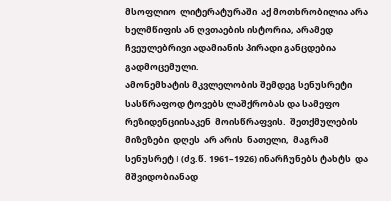მსოფლიო  ლიტერატურაში  აქ მოთხრობილია არა ხელმწიფის ან ღვთაების ისტორია, არამედ ჩვეულებრივი ადამიანის პირადი განცდებია  გადმოცემული.
ამონემხატის მკვლელობის შემდეგ სენუსრეტი სასწრაფოდ ტოვებს ლაშქრობას და სამეფო რეზიდენციისაკენ  მოისწრაფვის.  შეთქმულების მიზეზები  დღეს  არ არის  ნათელი,  მაგრამ სენუსრეტ I (ძვ.წ. 1961–1926) ინარჩუნებს ტახტს  და  მშვიდობიანად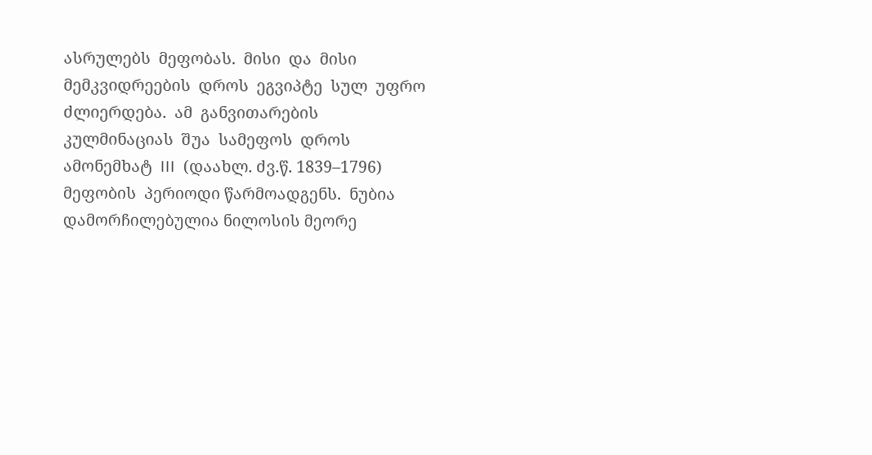ასრულებს  მეფობას.  მისი  და  მისი  მემკვიდრეების  დროს  ეგვიპტე  სულ  უფრო  ძლიერდება.  ამ  განვითარების კულმინაციას  შუა  სამეფოს  დროს  ამონემხატ  III  (დაახლ. ძვ.წ. 1839–1796) მეფობის  პერიოდი წარმოადგენს.  ნუბია დამორჩილებულია ნილოსის მეორე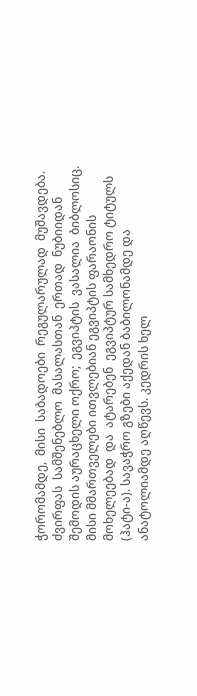ჭორომამდე,  მისი  საბადოები  რეგულარულად  მუშავდება.  ძვირფას  სამშენებლო  მასალასთან  ერთად  ნუბიიდან  შემოდის აურაცხელი ოქრო;  ეგვიპტის  ვასალია  ბიბლოსიც. მისი მმართველები ითვლებიან ეგვიპტის ფარაონის  მოხელეებად  და  ატარებენ  ეგვიპტურ სამხედრო ტიტულს (ჰატი-ა). სავაჭრო გზები აქედან ბაბილონამდე და ანატოლიამდე აღწევს. კედრის ხელ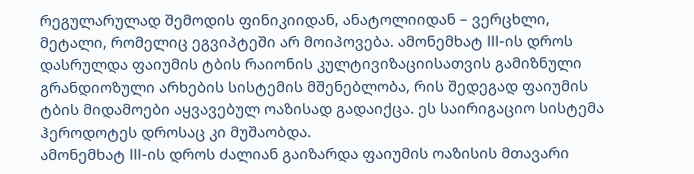რეგულარულად შემოდის ფინიკიიდან, ანატოლიიდან – ვერცხლი, მეტალი, რომელიც ეგვიპტეში არ მოიპოვება. ამონემხატ III-ის დროს დასრულდა ფაიუმის ტბის რაიონის კულტივიზაციისათვის გამიზნული გრანდიოზული არხების სისტემის მშენებლობა, რის შედეგად ფაიუმის ტბის მიდამოები აყვავებულ ოაზისად გადაიქცა. ეს საირიგაციო სისტემა ჰეროდოტეს დროსაც კი მუშაობდა.
ამონემხატ III-ის დროს ძალიან გაიზარდა ფაიუმის ოაზისის მთავარი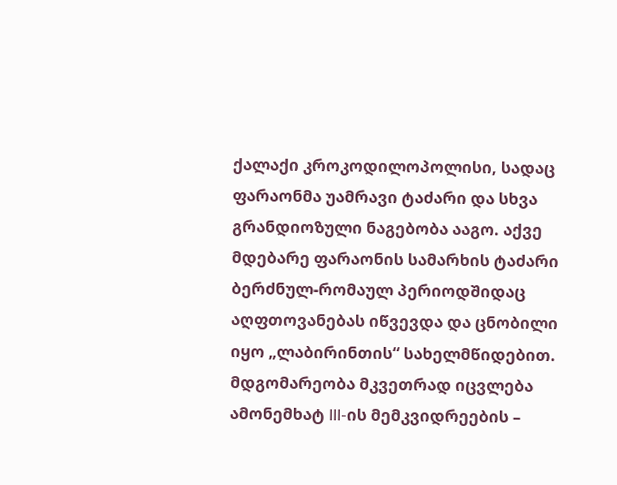ქალაქი კროკოდილოპოლისი, სადაც ფარაონმა უამრავი ტაძარი და სხვა გრანდიოზული ნაგებობა ააგო. აქვე მდებარე ფარაონის სამარხის ტაძარი ბერძნულ-რომაულ პერიოდშიდაც აღფთოვანებას იწვევდა და ცნობილი იყო „ლაბირინთის“ სახელმწიდებით.
მდგომარეობა მკვეთრად იცვლება ამონემხატ III-ის მემკვიდრეების –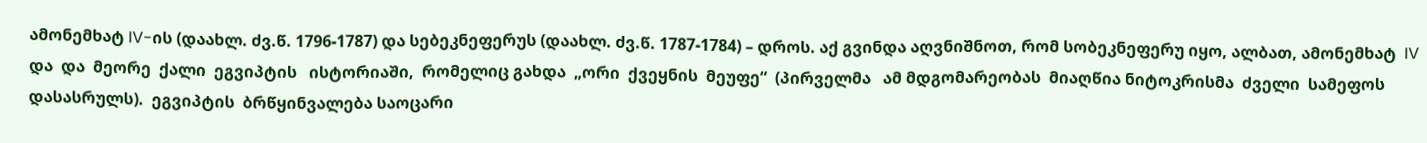ამონემხატ IV-ის (დაახლ. ძვ.წ. 1796-1787) და სებეკნეფერუს (დაახლ. ძვ.წ. 1787-1784) – დროს. აქ გვინდა აღვნიშნოთ, რომ სობეკნეფერუ იყო, ალბათ, ამონემხატ  IV  და  და  მეორე  ქალი  ეგვიპტის   ისტორიაში,  რომელიც გახდა  „ორი  ქვეყნის  მეუფე“  (პირველმა   ამ მდგომარეობას  მიაღწია ნიტოკრისმა  ძველი  სამეფოს  დასასრულს).  ეგვიპტის  ბრწყინვალება საოცარი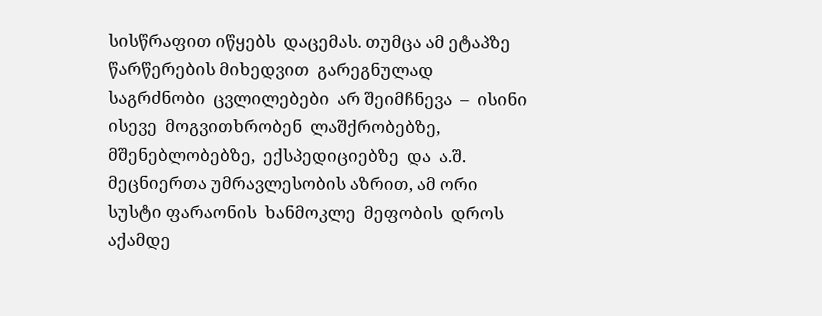სისწრაფით იწყებს  დაცემას. თუმცა ამ ეტაპზე  წარწერების მიხედვით  გარეგნულად  საგრძნობი  ცვლილებები  არ შეიმჩნევა  –  ისინი  ისევე  მოგვითხრობენ  ლაშქრობებზე,  მშენებლობებზე,  ექსპედიციებზე  და  ა.შ.   მეცნიერთა უმრავლესობის აზრით, ამ ორი სუსტი ფარაონის  ხანმოკლე  მეფობის  დროს  აქამდე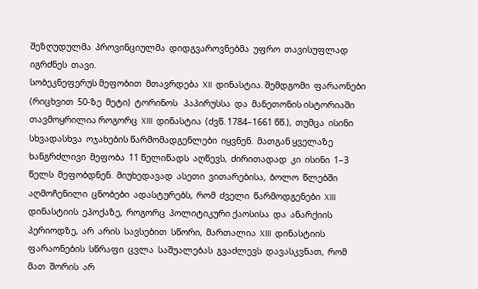შეზღუდულმა  პროვინციულმა  დიდგვაროვნებმა  უფრო  თავისუფლად  იგრძნეს  თავი.
სობეკნეფერუს მეფობით  მთავრდება  XII  დინასტია. შემდგომი  ფარაონები  (რიცხვით  50-ზე  მეტი)  ტორინოს   პაპირუსსა  და  მანეთონის ისტორიაში  თავმოყრილია როგორც  XIII  დინასტია  (ძვწ. 1784–1661 წწ.),  თუმცა  ისინი სხვადასხვა  ოჯახების წარმომადგენლები  იყვნენ.  მათგან ყველაზე ხანგრძლივი  მეფობა  11 წელიწადს  აღწევს,  ძირითადად  კი  ისინი  1–3  წელს  მეფობდნენ.  მიუხედავად  ასეთი  ვითარებისა,  ბოლო  წლებში  აღმოჩენილი  ცნობები  ადასტურებს,  რომ  ძველი  წარმოდგენები  XIII  დინასტიის  ეპოქაზე,  როგორც  პოლიტიკური ქაოსისა  და  ანარქიის  პერიოდზე,  არ  არის  სავსებით  სწორი,  მართალია  XIII  დინასტიის  ფარაონების  სწრაფი  ცვლა  საშუალებას  გვაძლევს  დავასკვნათ,  რომ  მათ  შორის  არ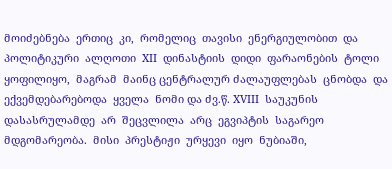მოიძებნება  ერთიც  კი,  რომელიც  თავისი  ენერგიულობით  და  პოლიტიკური  ალღოთი  XII  დინასტიის  დიდი  ფარაონების  ტოლი ყოფილიყო,  მაგრამ  მაინც ცენტრალურ ძალაუფლებას  ცნობდა  და  ექვემდებარებოდა  ყველა  ნომი და ძვ.წ. XVIII  საუკუნის  დასასრულამდე  არ  შეცვლილა  არც  ეგვიპტის  საგარეო  მდგომარეობა.  მისი  პრესტიჟი  ურყევი  იყო  ნუბიაში,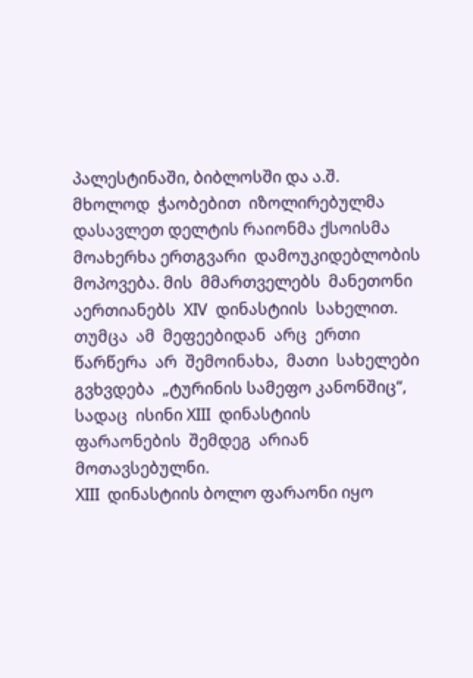პალესტინაში, ბიბლოსში და ა.შ.  მხოლოდ  ჭაობებით  იზოლირებულმა  დასავლეთ დელტის რაიონმა ქსოისმა მოახერხა ერთგვარი  დამოუკიდებლობის  მოპოვება. მის  მმართველებს  მანეთონი  აერთიანებს  XIV  დინასტიის  სახელით.  თუმცა  ამ  მეფეებიდან  არც  ერთი  წარწერა  არ  შემოინახა,  მათი  სახელები  გვხვდება  „ტურინის სამეფო კანონშიც“,  სადაც  ისინი XIII  დინასტიის  ფარაონების  შემდეგ  არიან  მოთავსებულნი.
XIII  დინასტიის ბოლო ფარაონი იყო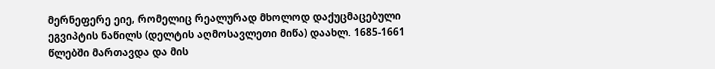მერნეფერე ეიე, რომელიც რეალურად მხოლოდ დაქუცმაცებული ეგვიპტის ნაწილს (დელტის აღმოსავლეთი მიწა) დაახლ. 1685-1661 წლებში მართავდა და მის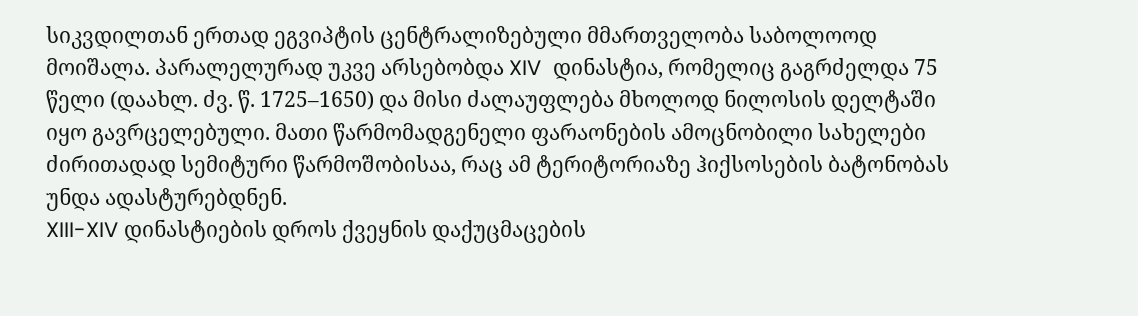სიკვდილთან ერთად ეგვიპტის ცენტრალიზებული მმართველობა საბოლოოდ მოიშალა. პარალელურად უკვე არსებობდა XIV  დინასტია, რომელიც გაგრძელდა 75 წელი (დაახლ. ძვ. წ. 1725–1650) და მისი ძალაუფლება მხოლოდ ნილოსის დელტაში იყო გავრცელებული. მათი წარმომადგენელი ფარაონების ამოცნობილი სახელები ძირითადად სემიტური წარმოშობისაა, რაც ამ ტერიტორიაზე ჰიქსოსების ბატონობას უნდა ადასტურებდნენ.
XIII-XIV დინასტიების დროს ქვეყნის დაქუცმაცების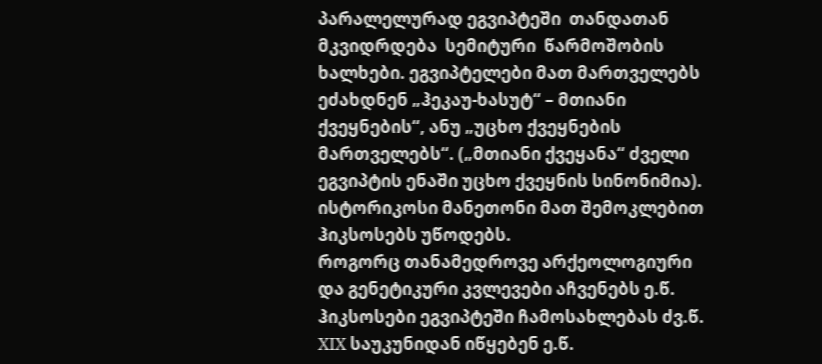პარალელურად ეგვიპტეში  თანდათან  მკვიდრდება  სემიტური  წარმოშობის ხალხები. ეგვიპტელები მათ მართველებს ეძახდნენ „ჰეკაუ-ხასუტ“ – მთიანი ქვეყნების“, ანუ „უცხო ქვეყნების მართველებს“. („მთიანი ქვეყანა“ ძველი ეგვიპტის ენაში უცხო ქვეყნის სინონიმია). ისტორიკოსი მანეთონი მათ შემოკლებით ჰიკსოსებს უწოდებს.
როგორც თანამედროვე არქეოლოგიური და გენეტიკური კვლევები აჩვენებს ე.წ. ჰიკსოსები ეგვიპტეში ჩამოსახლებას ძვ.წ. XIX საუკუნიდან იწყებენ ე.წ.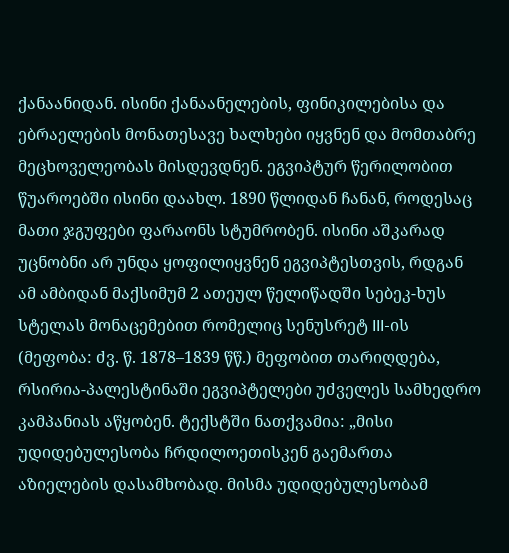ქანაანიდან. ისინი ქანაანელების, ფინიკილებისა და ებრაელების მონათესავე ხალხები იყვნენ და მომთაბრე მეცხოველეობას მისდევდნენ. ეგვიპტურ წერილობით წუაროებში ისინი დაახლ. 1890 წლიდან ჩანან, როდესაც მათი ჯგუფები ფარაონს სტუმრობენ. ისინი აშკარად უცნობნი არ უნდა ყოფილიყვნენ ეგვიპტესთვის, რდგან ამ ამბიდან მაქსიმუმ 2 ათეულ წელიწადში სებეკ-ხუს სტელას მონაცემებით რომელიც სენუსრეტ III-ის (მეფობა: ძვ. წ. 1878–1839 წწ.) მეფობით თარიღდება, რსირია-პალესტინაში ეგვიპტელები უძველეს სამხედრო კამპანიას აწყობენ. ტექსტში ნათქვამია: „მისი უდიდებულესობა ჩრდილოეთისკენ გაემართა აზიელების დასამხობად. მისმა უდიდებულესობამ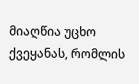მიაღწია უცხო ქვეყანას, რომლის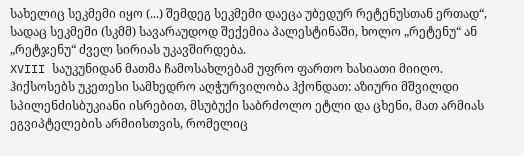სახელიც სეკმემი იყო (...) შემდეგ სეკმემი დაეცა უბედურ რეტენუსთან ერთად“, სადაც სეკმემი (სკმმ) სავარაუდოდ შექემია პალესტინაში, ხოლო „რეტენუ“ ან „რეტჯენუ“ ძველ სირიას უკავშირდება.
XVIII საუკუნიდან მათმა ჩამოსახლებამ უფრო ფართო ხასიათი მიიღო. ჰიქსოსებს უკეთესი სამხედრო აღჭურვილობა ჰქონდათ: აზიური მშვილდი სპილენძისბუკიანი ისრებით, მსუბუქი საბრძოლო ეტლი და ცხენი, მათ არმიას ეგვიპტელების არმიისთვის, რომელიც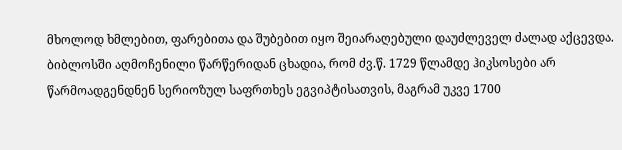მხოლოდ ხმლებით, ფარებითა და შუბებით იყო შეიარაღებული დაუძლეველ ძალად აქცევდა.
ბიბლოსში აღმოჩენილი წარწერიდან ცხადია, რომ ძვ.წ. 1729 წლამდე ჰიკსოსები არ წარმოადგენდნენ სერიოზულ საფრთხეს ეგვიპტისათვის, მაგრამ უკვე 1700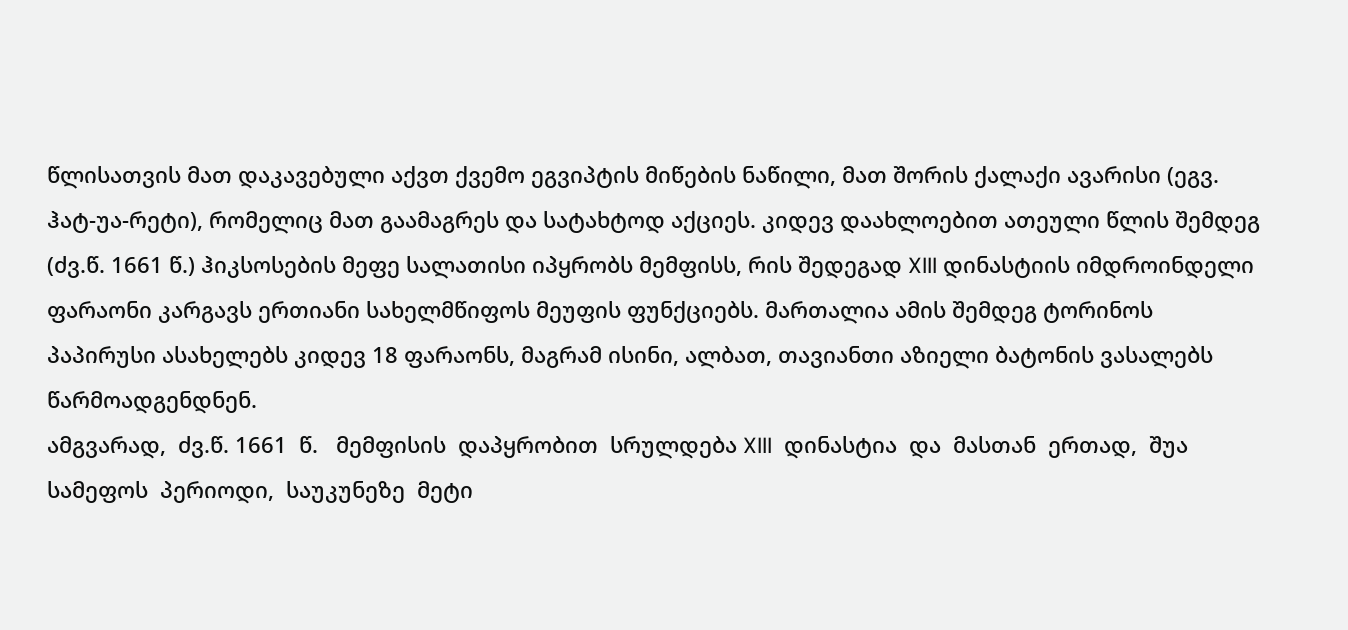წლისათვის მათ დაკავებული აქვთ ქვემო ეგვიპტის მიწების ნაწილი, მათ შორის ქალაქი ავარისი (ეგვ. ჰატ-უა-რეტი), რომელიც მათ გაამაგრეს და სატახტოდ აქციეს. კიდევ დაახლოებით ათეული წლის შემდეგ (ძვ.წ. 1661 წ.) ჰიკსოსების მეფე სალათისი იპყრობს მემფისს, რის შედეგად XIII დინასტიის იმდროინდელი ფარაონი კარგავს ერთიანი სახელმწიფოს მეუფის ფუნქციებს. მართალია ამის შემდეგ ტორინოს პაპირუსი ასახელებს კიდევ 18 ფარაონს, მაგრამ ისინი, ალბათ, თავიანთი აზიელი ბატონის ვასალებს წარმოადგენდნენ.
ამგვარად,  ძვ.წ. 1661  წ.   მემფისის  დაპყრობით  სრულდება XIII  დინასტია  და  მასთან  ერთად,  შუა  სამეფოს  პერიოდი,  საუკუნეზე  მეტი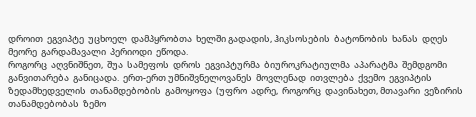დროით  ეგვიპტე  უცხოელ  დამპყრობთა  ხელში გადადის, ჰიკსოსების  ბატონობის  ხანას  დღეს  მეორე  გარდამავალი  პერიოდი  ეწოდა.
როგორც  აღვნიშნეთ,  შუა  სამეფოს  დროს  ეგვიპტურმა  ბიუროკრატიულმა  აპარატმა  შემდგომი  განვითარება  განიცადა.  ერთ-ერთ უმნიშვნელოვანეს  მოვლენად  ითვლება  ქვემო  ეგვიპტის  ზედამხედველის  თანამდებობის  გამოყოფა  (უფრო  ადრე,  როგორც  დავინახეთ, მთავარი  ვეზირის  თანამდებობას  ზემო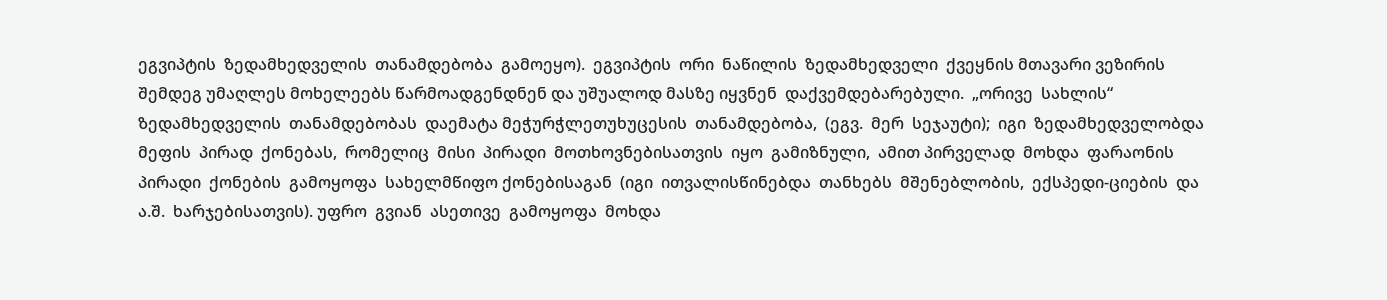ეგვიპტის  ზედამხედველის  თანამდებობა  გამოეყო).  ეგვიპტის  ორი  ნაწილის  ზედამხედველი  ქვეყნის მთავარი ვეზირის შემდეგ უმაღლეს მოხელეებს წარმოადგენდნენ და უშუალოდ მასზე იყვნენ  დაქვემდებარებული.  „ორივე  სახლის“  ზედამხედველის  თანამდებობას  დაემატა მეჭურჭლეთუხუცესის  თანამდებობა,  (ეგვ.  მერ  სეჯაუტი);  იგი  ზედამხედველობდა  მეფის  პირად  ქონებას,  რომელიც  მისი  პირადი  მოთხოვნებისათვის  იყო  გამიზნული,  ამით პირველად  მოხდა  ფარაონის  პირადი  ქონების  გამოყოფა  სახელმწიფო ქონებისაგან  (იგი  ითვალისწინებდა  თანხებს  მშენებლობის,  ექსპედი-ციების  და  ა.შ.  ხარჯებისათვის). უფრო  გვიან  ასეთივე  გამოყოფა  მოხდა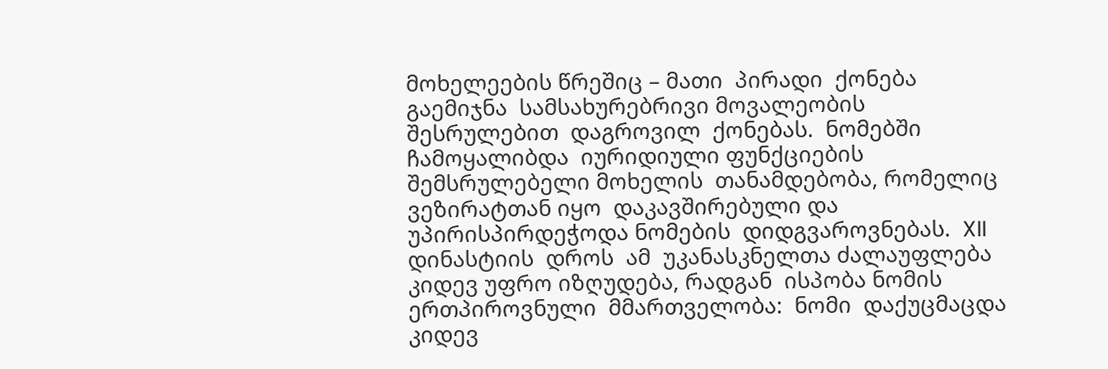მოხელეების წრეშიც – მათი  პირადი  ქონება  გაემიჯნა  სამსახურებრივი მოვალეობის შესრულებით  დაგროვილ  ქონებას.  ნომებში  ჩამოყალიბდა  იურიდიული ფუნქციების შემსრულებელი მოხელის  თანამდებობა, რომელიც ვეზირატთან იყო  დაკავშირებული და  უპირისპირდეჭოდა ნომების  დიდგვაროვნებას.  XII  დინასტიის  დროს  ამ  უკანასკნელთა ძალაუფლება  კიდევ უფრო იზღუდება, რადგან  ისპობა ნომის ერთპიროვნული  მმართველობა:  ნომი  დაქუცმაცდა  კიდევ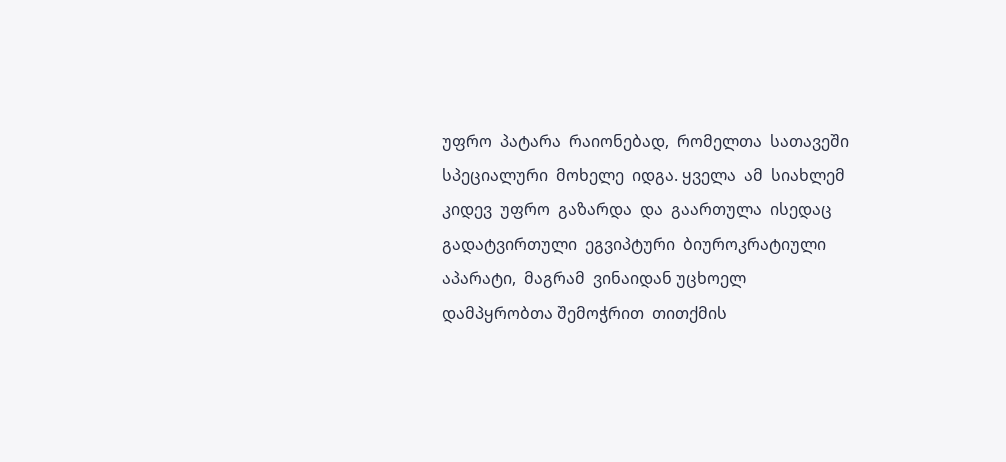უფრო  პატარა  რაიონებად,  რომელთა  სათავეში  სპეციალური  მოხელე  იდგა. ყველა  ამ  სიახლემ  კიდევ  უფრო  გაზარდა  და  გაართულა  ისედაც  გადატვირთული  ეგვიპტური  ბიუროკრატიული  აპარატი,  მაგრამ  ვინაიდან უცხოელ დამპყრობთა შემოჭრით  თითქმის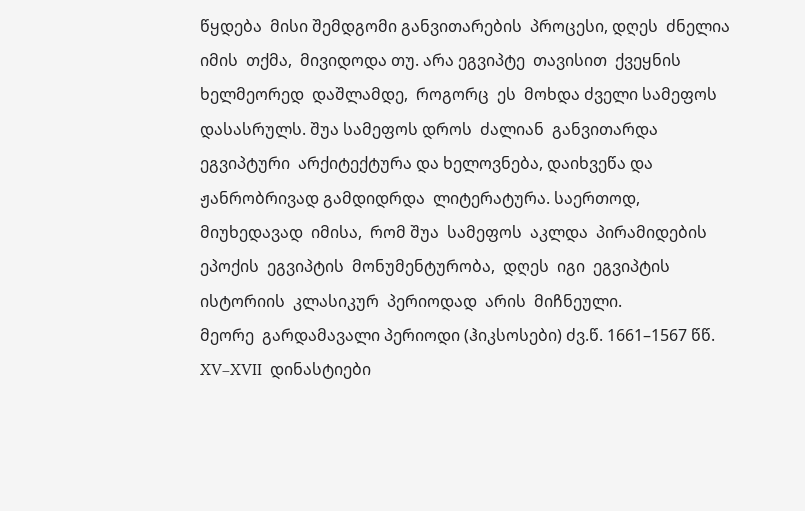წყდება  მისი შემდგომი განვითარების  პროცესი, დღეს  ძნელია  იმის  თქმა,  მივიდოდა თუ. არა ეგვიპტე  თავისით  ქვეყნის  ხელმეორედ  დაშლამდე,  როგორც  ეს  მოხდა ძველი სამეფოს  დასასრულს. შუა სამეფოს დროს  ძალიან  განვითარდა  ეგვიპტური  არქიტექტურა და ხელოვნება, დაიხვეწა და ჟანრობრივად გამდიდრდა  ლიტერატურა. საერთოდ,  მიუხედავად  იმისა,  რომ შუა  სამეფოს  აკლდა  პირამიდების  ეპოქის  ეგვიპტის  მონუმენტურობა,  დღეს  იგი  ეგვიპტის  ისტორიის  კლასიკურ  პერიოდად  არის  მიჩნეული.
მეორე  გარდამავალი პერიოდი (ჰიკსოსები) ძვ.წ. 1661–1567 წწ. XV–XVII  დინასტიები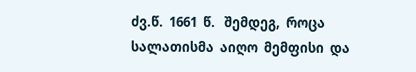ძვ.წ.  1661  წ.   შემდეგ,  როცა  სალათისმა  აიღო  მემფისი  და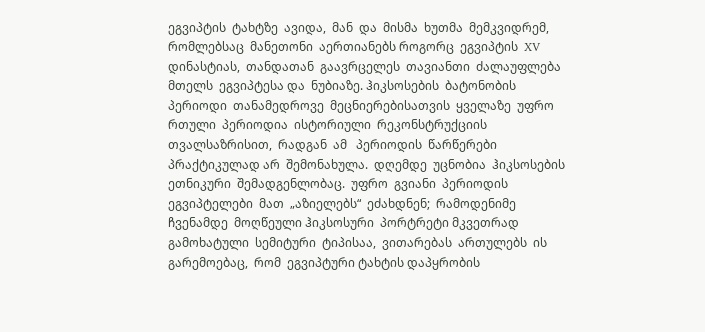ეგვიპტის  ტახტზე  ავიდა,  მან  და  მისმა  ხუთმა  მემკვიდრემ,  რომლებსაც  მანეთონი  აერთიანებს როგორც  ეგვიპტის  XV  დინასტიას,  თანდათან  გაავრცელეს  თავიანთი  ძალაუფლება  მთელს  ეგვიპტესა და  ნუბიაზე. ჰიკსოსების  ბატონობის  პერიოდი  თანამედროვე  მეცნიერებისათვის  ყველაზე  უფრო  რთული  პერიოდია  ისტორიული  რეკონსტრუქციის  თვალსაზრისით,  რადგან  ამ   პერიოდის  წარწერები  პრაქტიკულად არ  შემონახულა.  დღემდე  უცნობია  ჰიკსოსების  ეთნიკური  შემადგენლობაც.  უფრო  გვიანი  პერიოდის  ეგვიპტელები  მათ  „აზიელებს“  ეძახდნენ;  რამოდენიმე  ჩვენამდე  მოღწეული ჰიკსოსური  პორტრეტი მკვეთრად  გამოხატული  სემიტური  ტიპისაა,  ვითარებას  ართულებს  ის გარემოებაც,  რომ  ეგვიპტური ტახტის დაპყრობის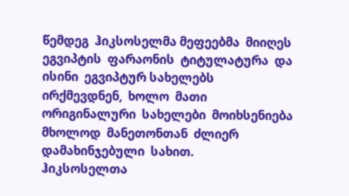წემდეგ  ჰიკსოსელმა მეფეებმა  მიიღეს  ეგვიპტის  ფარაონის  ტიტულატურა  და  ისინი  ეგვიპტურ სახელებს  ირქმევდნენ,  ხოლო  მათი ორიგინალური  სახელები  მოიხსენიება მხოლოდ  მანეთონთან  ძლიერ  დამახინჯებული  სახით.
ჰიკსოსელთა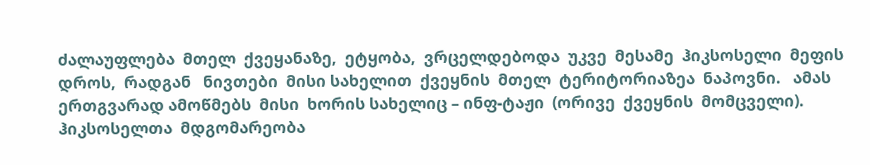ძალაუფლება  მთელ  ქვეყანაზე,  ეტყობა,  ვრცელდებოდა  უკვე  მესამე  ჰიკსოსელი  მეფის   დროს,  რადგან   ნივთები  მისი სახელით  ქვეყნის  მთელ  ტერიტორიაზეა  ნაპოვნი.   ამას   ერთგვარად ამოწმებს  მისი  ხორის სახელიც – ინფ-ტაჟი  (ორივე  ქვეყნის  მომცველი).  ჰიკსოსელთა  მდგომარეობა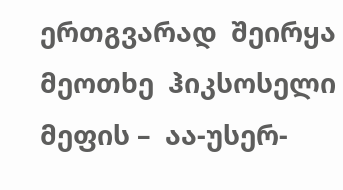ერთგვარად  შეირყა  მეოთხე  ჰიკსოსელი მეფის –  აა-უსერ-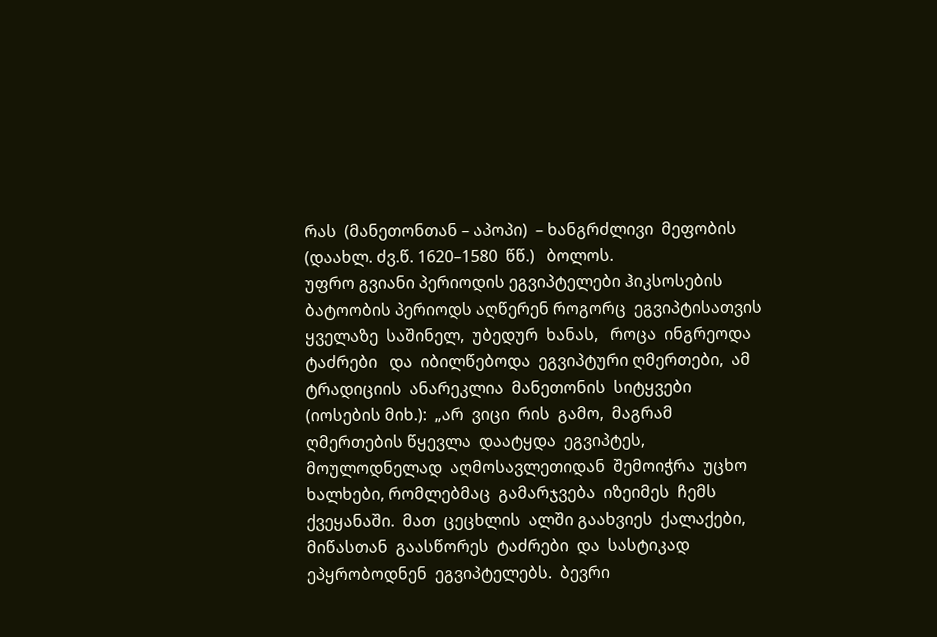რას  (მანეთონთან – აპოპი)  – ხანგრძლივი  მეფობის  (დაახლ. ძვ.წ. 1620–1580  წწ.)   ბოლოს.
უფრო გვიანი პერიოდის ეგვიპტელები ჰიკსოსების ბატოობის პერიოდს აღწერენ როგორც  ეგვიპტისათვის  ყველაზე  საშინელ,  უბედურ  ხანას,   როცა  ინგრეოდა  ტაძრები   და  იბილწებოდა  ეგვიპტური ღმერთები,  ამ  ტრადიციის  ანარეკლია  მანეთონის  სიტყვები  (იოსების მიხ.):  „არ  ვიცი  რის  გამო,  მაგრამ  ღმერთების წყევლა  დაატყდა  ეგვიპტეს,  მოულოდნელად  აღმოსავლეთიდან  შემოიჭრა  უცხო  ხალხები, რომლებმაც  გამარჯვება  იზეიმეს  ჩემს  ქვეყანაში.  მათ  ცეცხლის  ალში გაახვიეს  ქალაქები,  მიწასთან  გაასწორეს  ტაძრები  და  სასტიკად  ეპყრობოდნენ  ეგვიპტელებს.  ბევრი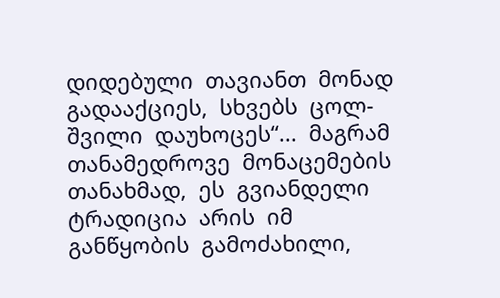დიდებული  თავიანთ  მონად  გადააქციეს,  სხვებს  ცოლ-შვილი  დაუხოცეს“...  მაგრამ  თანამედროვე  მონაცემების  თანახმად,  ეს  გვიანდელი  ტრადიცია  არის  იმ  განწყობის  გამოძახილი,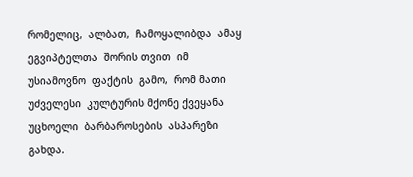რომელიც,  ალბათ,  ჩამოყალიბდა  ამაყ  ეგვიპტელთა  შორის თვით  იმ  უსიამოვნო  ფაქტის  გამო,  რომ მათი  უძველესი  კულტურის მქონე ქვეყანა  უცხოელი  ბარბაროსების  ასპარეზი  გახდა.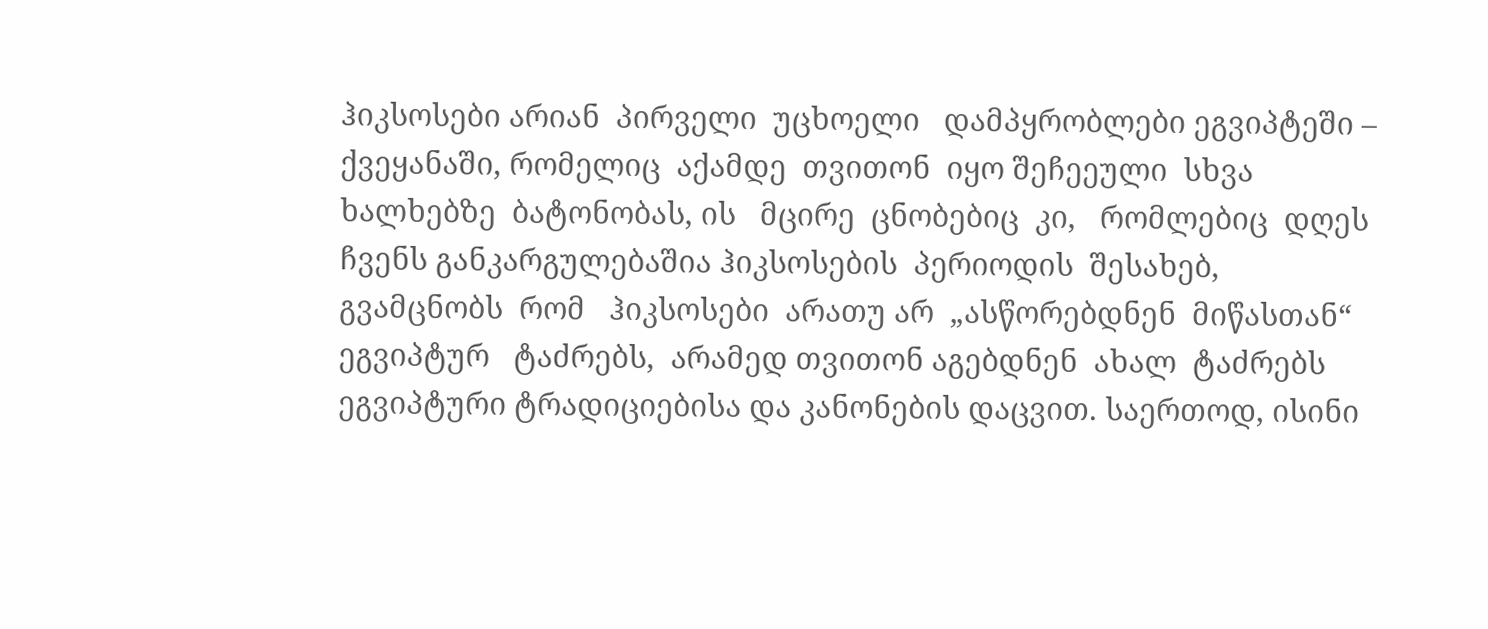ჰიკსოსები არიან  პირველი  უცხოელი   დამპყრობლები ეგვიპტეში –  ქვეყანაში, რომელიც  აქამდე  თვითონ  იყო შეჩეეული  სხვა  ხალხებზე  ბატონობას, ის   მცირე  ცნობებიც  კი,   რომლებიც  დღეს  ჩვენს განკარგულებაშია ჰიკსოსების  პერიოდის  შესახებ,   გვამცნობს  რომ   ჰიკსოსები  არათუ არ  „ასწორებდნენ  მიწასთან“  ეგვიპტურ   ტაძრებს,  არამედ თვითონ აგებდნენ  ახალ  ტაძრებს  ეგვიპტური ტრადიციებისა და კანონების დაცვით. საერთოდ, ისინი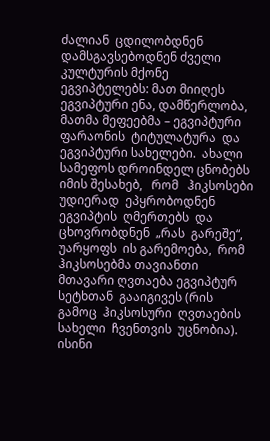ძალიან  ცდილობდნენ დამსგავსებოდნენ ძველი კულტურის მქონე  ეგვიპტელებს: მათ მიიღეს ეგვიპტური ენა, დამწერლობა, მათმა მეფეებმა – ეგვიპტური ფარაონის  ტიტულატურა  და ეგვიპტური სახელები.  ახალი სამეფოს დროინდელ ცნობებს  იმის შესახებ,   რომ   ჰიკსოსები  უდიერად  ეპყრობოდნენ  ეგვიპტის  ღმერთებს  და  ცხოვრობდნენ  „რას  გარეშე“,  უარყოფს  ის გარემოება,  რომ ჰიკსოსებმა თავიანთი მთავარი ღვთაება ეგვიპტურ სეტხთან  გააიგივეს (რის  გამოც  ჰიკსოსური  ღვთაების  სახელი  ჩვენთვის  უცნობია).  ისინი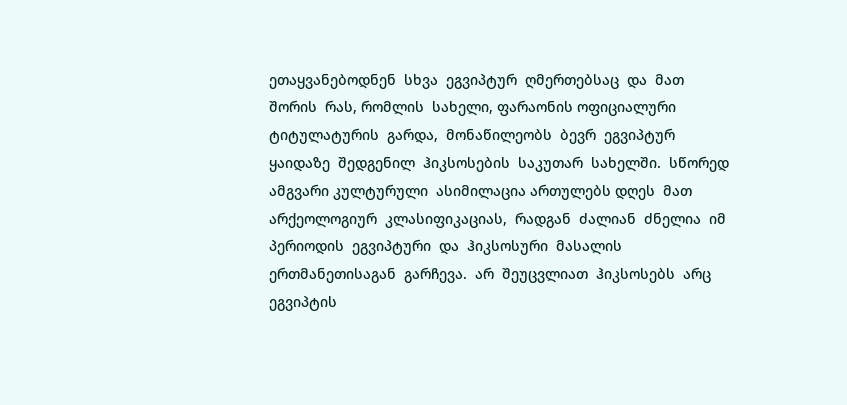ეთაყვანებოდნენ  სხვა  ეგვიპტურ  ღმერთებსაც  და  მათ  შორის  რას, რომლის  სახელი, ფარაონის ოფიციალური ტიტულატურის  გარდა,  მონაწილეობს  ბევრ  ეგვიპტურ  ყაიდაზე  შედგენილ  ჰიკსოსების  საკუთარ  სახელში.  სწორედ  ამგვარი კულტურული  ასიმილაცია ართულებს დღეს  მათ  არქეოლოგიურ  კლასიფიკაციას,  რადგან  ძალიან  ძნელია  იმ პერიოდის  ეგვიპტური  და  ჰიკსოსური  მასალის  ერთმანეთისაგან  გარჩევა.  არ  შეუცვლიათ  ჰიკსოსებს  არც  ეგვიპტის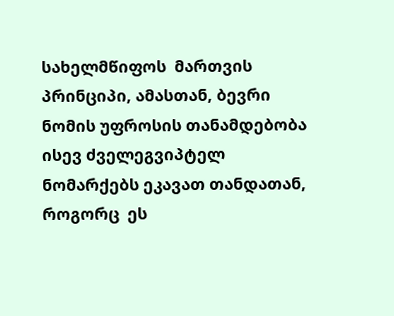სახელმწიფოს  მართვის   პრინციპი, ამასთან, ბევრი ნომის უფროსის თანამდებობა ისევ ძველეგვიპტელ  ნომარქებს ეკავათ თანდათან,   როგორც  ეს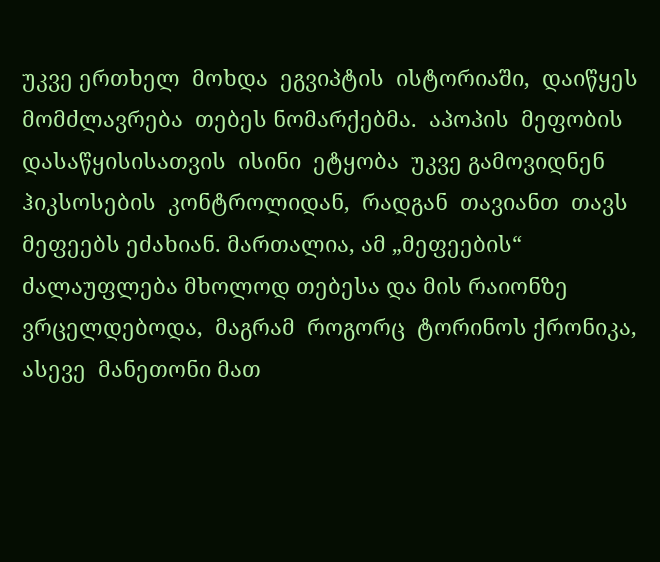უკვე ერთხელ  მოხდა  ეგვიპტის  ისტორიაში,  დაიწყეს  მომძლავრება  თებეს ნომარქებმა.  აპოპის  მეფობის  დასაწყისისათვის  ისინი  ეტყობა  უკვე გამოვიდნენ  ჰიკსოსების  კონტროლიდან,  რადგან  თავიანთ  თავს მეფეებს ეძახიან. მართალია, ამ „მეფეების“ ძალაუფლება მხოლოდ თებესა და მის რაიონზე  ვრცელდებოდა,  მაგრამ  როგორც  ტორინოს ქრონიკა,  ასევე  მანეთონი მათ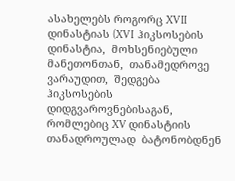ასახელებს როგორც XVII  დინასტიას (XVI  ჰიკსოსების  დინასტია,  მოხსენიებული  მანეთონთან,  თანამედროვე ვარაუდით,  შედგება  ჰიკსოსების  დიდგვაროვნებისაგან,  რომლებიც XV დინასტიის თანადროულად  ბატონობდნენ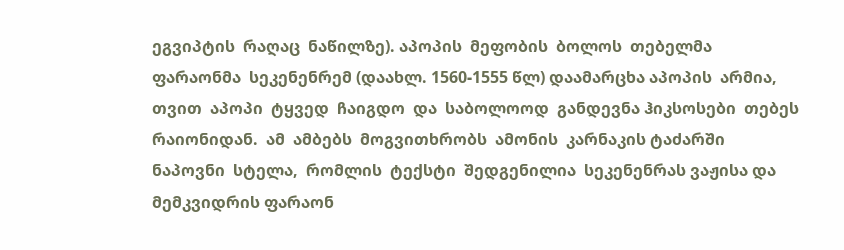ეგვიპტის  რაღაც  ნაწილზე). აპოპის  მეფობის  ბოლოს  თებელმა  ფარაონმა  სეკენენრემ (დაახლ. 1560-1555 წლ) დაამარცხა აპოპის  არმია,  თვით  აპოპი  ტყვედ  ჩაიგდო  და  საბოლოოდ  განდევნა ჰიკსოსები  თებეს  რაიონიდან.  ამ  ამბებს  მოგვითხრობს  ამონის  კარნაკის ტაძარში  ნაპოვნი  სტელა,  რომლის  ტექსტი  შედგენილია  სეკენენრას ვაჟისა და  მემკვიდრის ფარაონ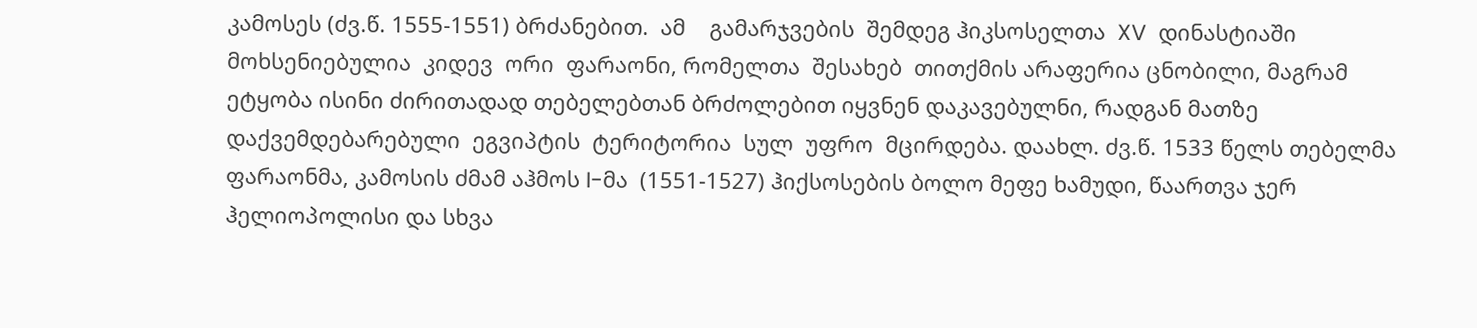კამოსეს (ძვ.წ. 1555-1551) ბრძანებით.  ამ    გამარჯვების  შემდეგ ჰიკსოსელთა  XV  დინასტიაში  მოხსენიებულია  კიდევ  ორი  ფარაონი, რომელთა  შესახებ  თითქმის არაფერია ცნობილი, მაგრამ ეტყობა ისინი ძირითადად თებელებთან ბრძოლებით იყვნენ დაკავებულნი, რადგან მათზე  დაქვემდებარებული  ეგვიპტის  ტერიტორია  სულ  უფრო  მცირდება. დაახლ. ძვ.წ. 1533 წელს თებელმა ფარაონმა, კამოსის ძმამ აჰმოს I-მა  (1551-1527) ჰიქსოსების ბოლო მეფე ხამუდი, წაართვა ჯერ ჰელიოპოლისი და სხვა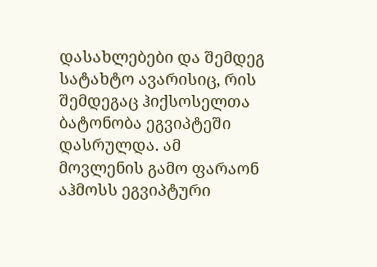დასახლებები და შემდეგ სატახტო ავარისიც, რის შემდეგაც ჰიქსოსელთა ბატონობა ეგვიპტეში დასრულდა. ამ მოვლენის გამო ფარაონ აჰმოსს ეგვიპტური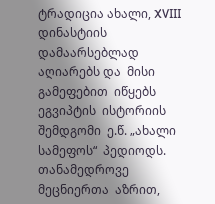ტრადიცია ახალი, XVIII დინასტიის  დამაარსებლად  აღიარებს და  მისი  გამეფებით  იწყებს  ეგვიპტის  ისტორიის  შემდგომი  ე.წ. „ახალი  სამეფოს“  პედიოდს.
თანამედროვე  მეცნიერთა  აზრით,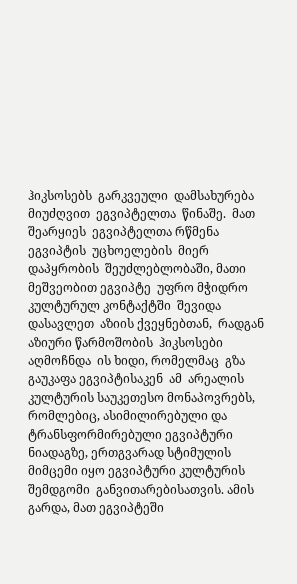ჰიკსოსებს  გარკვეული  დამსახურება  მიუძღვით  ეგვიპტელთა  წინაშე.  მათ  შეარყიეს  ეგვიპტელთა რწმენა  ეგვიპტის  უცხოელების  მიერ   დაპყრობის  შეუძლებლობაში, მათი მეშვეობით ეგვიპტე  უფრო მჭიდრო კულტურულ კონტაქტში  შევიდა დასავლეთ  აზიის ქვეყნებთან,  რადგან  აზიური წარმოშობის  ჰიკსოსები აღმოჩნდა  ის ხიდი, რომელმაც  გზა  გაუკაფა ეგვიპტისაკენ  ამ  არეალის კულტურის საუკეთესო მონაპოვრებს, რომლებიც, ასიმილირებული და ტრანსფორმირებული ეგვიპტური ნიადაგზე, ერთგვარად სტიმულის მიმცემი იყო ეგვიპტური კულტურის შემდგომი  განვითარებისათვის. ამის გარდა, მათ ეგვიპტეში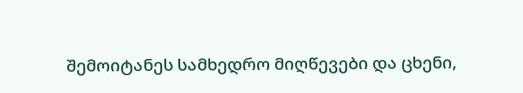შემოიტანეს სამხედრო მიღწევები და ცხენი,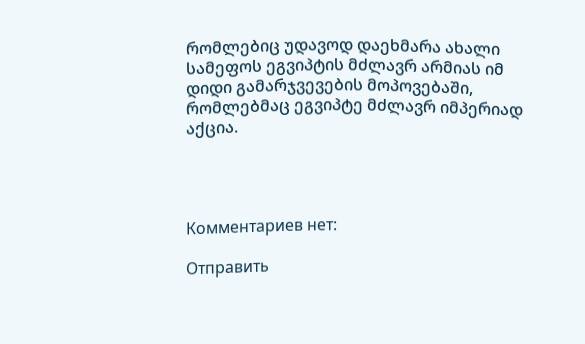რომლებიც უდავოდ დაეხმარა ახალი სამეფოს ეგვიპტის მძლავრ არმიას იმ დიდი გამარჯვევების მოპოვებაში, რომლებმაც ეგვიპტე მძლავრ იმპერიად აქცია.




Комментариев нет:

Отправить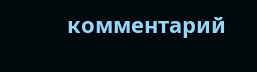комментарий